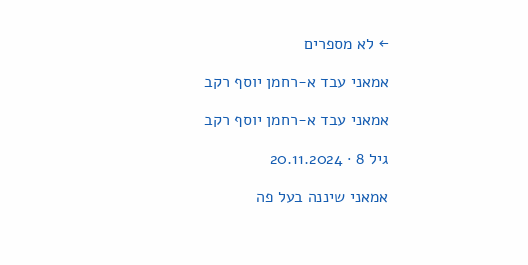← לא מספרים

אמאני עבד א-רחמן יוסף רקב

אמאני עבד א-רחמן יוסף רקב

גיל 8 · 20.11.2024

אמאני שיננה בעל פה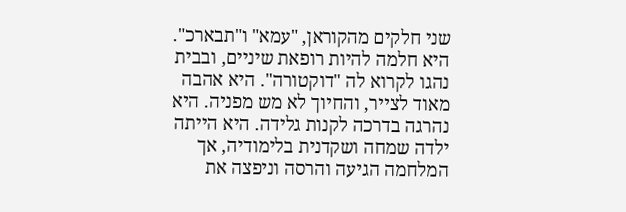שני חלקים מהקוראן, "עמא" ו"תבארכ". היא חלמה להיות רופאת שיניים, ובבית נהגו לקרוא לה "דוקטורה". היא אהבה מאוד לצייר, והחיוך לא מש מפניה. היא נהרגה בדרכה לקנות גלידה. היא הייתה ילדה שמחה ושקדנית בלימודיה, אך המלחמה הגיעה והרסה וניפצה את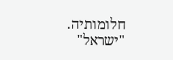חלומותיה. "ישראל"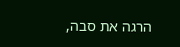הרגה את סבה,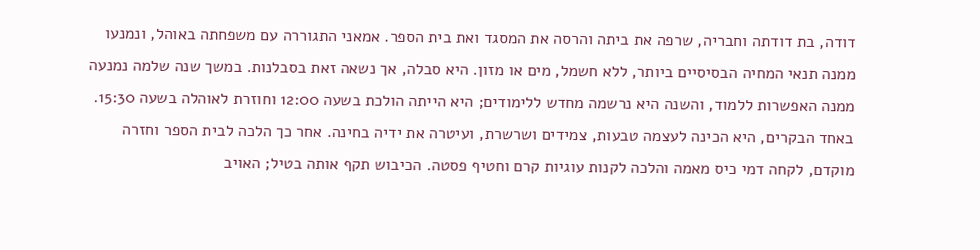דודה, בת דודתה וחבריה, שרפה את ביתה והרסה את המסגד ואת בית הספר. אמאני התגוררה עם משפחתה באוהל, ונמנעו ממנה תנאי המחיה הבסיסיים ביותר, ללא חשמל, מים או מזון. היא סבלה, אך נשאה זאת בסבלנות. במשך שנה שלמה נמנעה ממנה האפשרות ללמוד, והשנה היא נרשמה מחדש ללימודים; היא הייתה הולכת בשעה 12:00 וחוזרת לאוהלה בשעה 15:30. באחד הבקרים, היא הכינה לעצמה טבעות, צמידים ושרשרת, ועיטרה את ידיה בחינה. אחר כך הלכה לבית הספר וחזרה מוקדם, לקחה דמי כיס מאמה והלכה לקנות עוגיות קרם וחטיף פסטה. הכיבוש תקף אותה בטיל; האויב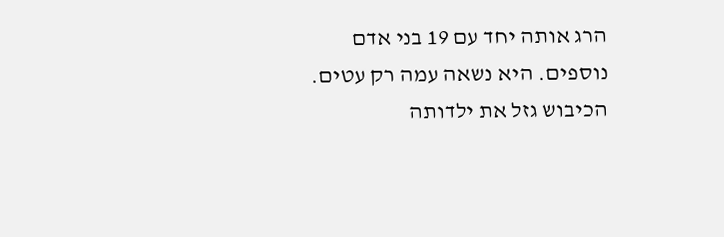הרג אותה יחד עם 19 בני אדם נוספים. היא נשאה עמה רק עטים. הכיבוש גזל את ילדותה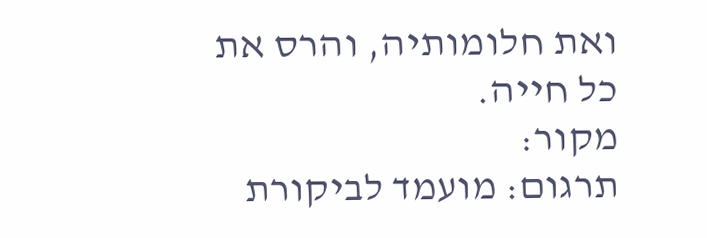ואת חלומותיה, והרס את כל חייה.
מקור:
תרגום: מועמד לביקורת